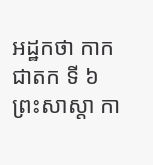អដ្ឋកថា កាកជាតក ទី ៦
ព្រះសាស្តា កា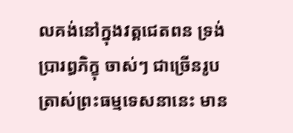លគង់នៅក្នុងវត្តជេតពន ទ្រង់ប្រារព្ធភិក្ខុ ចាស់ៗ ជាច្រើនរូប ត្រាស់ព្រះធម្មទេសនានេះ មាន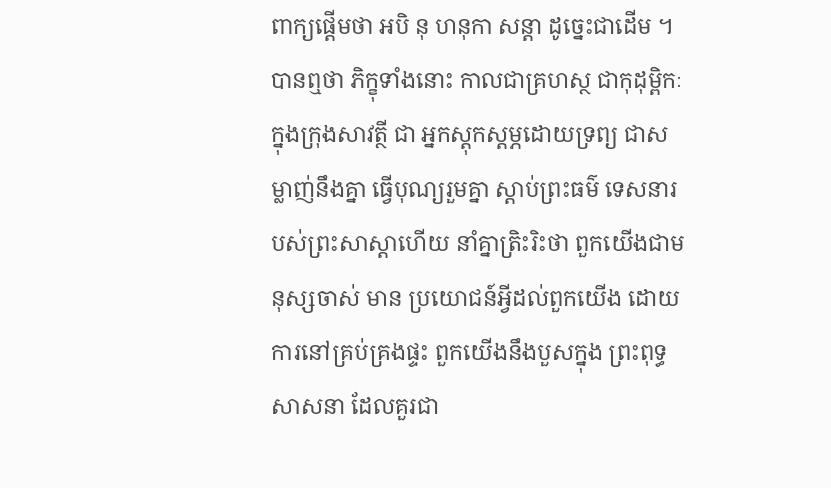ពាក្យផ្តើមថា អបិ នុ ហនុកា សន្តា ដូច្នេះជាដើម ។ បានឮថា ភិក្ខុទាំងនោះ កាលជាគ្រហស្ថ ជាកុដុម្ពិកៈក្នុងក្រុងសាវត្ថី ជា អ្នកស្តុកស្តម្ភដោយទ្រព្យ ជាសម្លាញ់នឹងគ្នា ធ្វើបុណ្យរួមគ្នា ស្តាប់ព្រះធម៌ ទេសនារបស់ព្រះសាស្តាហើយ នាំគ្នាត្រិះរិះថា ពួកយើងជាមនុស្សចាស់ មាន ប្រយោជន៍អ្វីដល់ពួកយើង ដោយការនៅគ្រប់គ្រងផ្ទះ ពួកយើងនឹងបួសក្នុង ព្រះពុទ្ធសាសនា ដែលគួរជា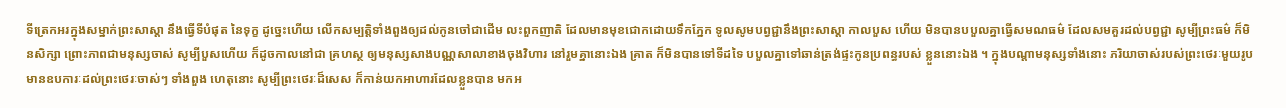ទីត្រេកអរក្នុងសម្នាក់ព្រះសាស្តា នឹងធ្វើទីបំផុត នៃទុក្ខ ដូច្នេះហើយ លើកសម្បត្តិទាំងពួងឲ្យដល់កូនចៅជាដើម លះពួកញាតិ ដែលមានមុខជោកដោយទឹកភ្នែក ទូលសូមបព្វជ្ជានឹងព្រះសាស្តា កាលបួស ហើយ មិនបានបបួលគ្នាធ្វើសមណធម៌ ដែលសមគួរដល់បព្វជ្ជា សូម្បីព្រះធម៌ ក៏មិនសិក្សា ព្រោះភាពជាមនុស្សចាស់ សូម្បីបួសហើយ ក៏ដូចកាលនៅជា គ្រហស្ថ ឲ្យមនុស្សសាងបណ្ណសាលាខាងចុងវិហារ នៅរួមគ្នានោះឯង គ្រាត ក៏មិនបានទៅទីដទៃ បបួលគ្នាទៅឆាន់ត្រង់ផ្ទះកូនប្រពន្ធរបស់ ខ្លួននោះឯង ។ ក្នុងបណ្តាមនុស្សទាំងនោះ ភរិយាចាស់របស់ព្រះថេរៈមួយរូប មានឧបការៈដល់ព្រះថេរៈចាស់ៗ ទាំងពួង ហេតុនោះ សូម្បីព្រះថេរៈដ៏សេស ក៏កាន់យកអាហារដែលខ្លួនបាន មកអ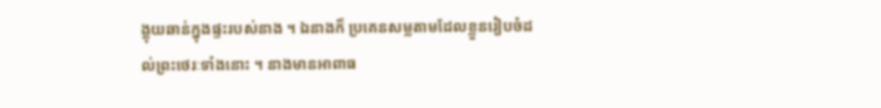ង្គុយឆាន់ក្នុងផ្ទះរបស់នាង ។ ឯនាងក៏ ប្រគេនសម្លតាមដែលខ្លួនរៀបចំដល់ព្រះថេរៈទាំងនោះ ។ នាងមានអាពាធ